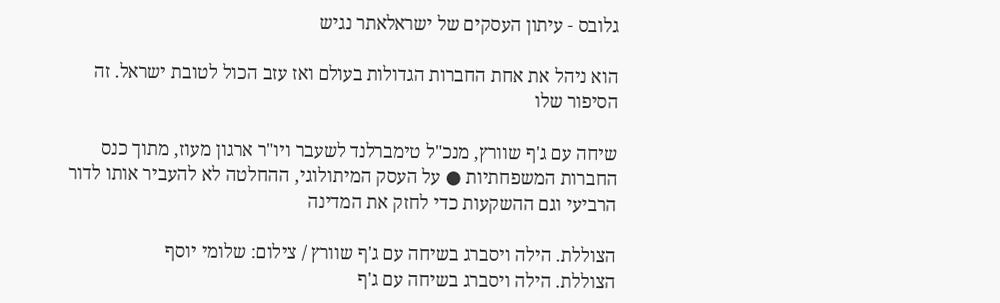גלובס - עיתון העסקים של ישראלאתר נגיש

הוא ניהל את אחת החברות הגדולות בעולם ואז עזב הכול לטובת ישראל. זה הסיפור שלו

שיחה עם ג'ף שוורץ, מנכ"ל טימברלנד לשעבר ויו"ר ארגון מעוז, מתוך כנס החברות המשפחתיות ● על העסק המיתולוגי, ההחלטה לא להעביר אותו לדור הרביעי וגם ההשקעות כדי לחזק את המדינה

הצוללת. הילה ויסברג בשיחה עם ג'ף שוורץ / צילום: שלומי יוסף
הצוללת. הילה ויסברג בשיחה עם ג'ף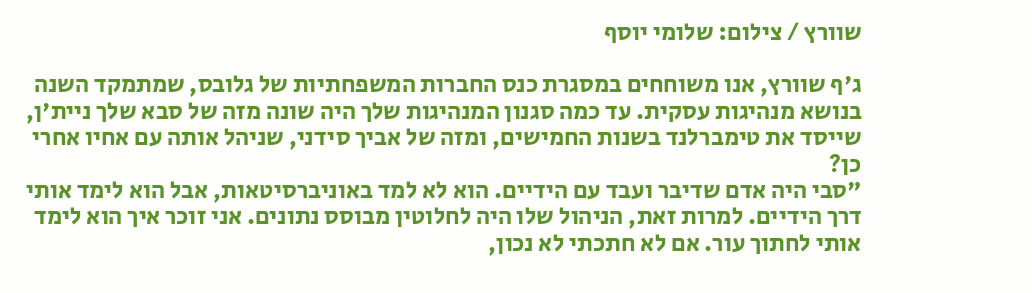שוורץ / צילום: שלומי יוסף

ג'ף שוורץ, אנו משוחחים במסגרת כנס החברות המשפחתיות של גלובס, שמתמקד השנה בנושא מנהיגות עסקית. עד כמה סגנון המנהיגות שלך היה שונה מזה של סבא שלך ניית'ן, שייסד את טימברלנד בשנות החמישים, ומזה של אביך סידני, שניהל אותה עם אחיו אחרי כן?
"סבי היה אדם שדיבר ועבד עם הידיים. הוא לא למד באוניברסיטאות, אבל הוא לימד אותי דרך הידיים. למרות זאת, הניהול שלו היה לחלוטין מבוסס נתונים. אני זוכר איך הוא לימד אותי לחתוך עור. אם לא חתכתי לא נכון,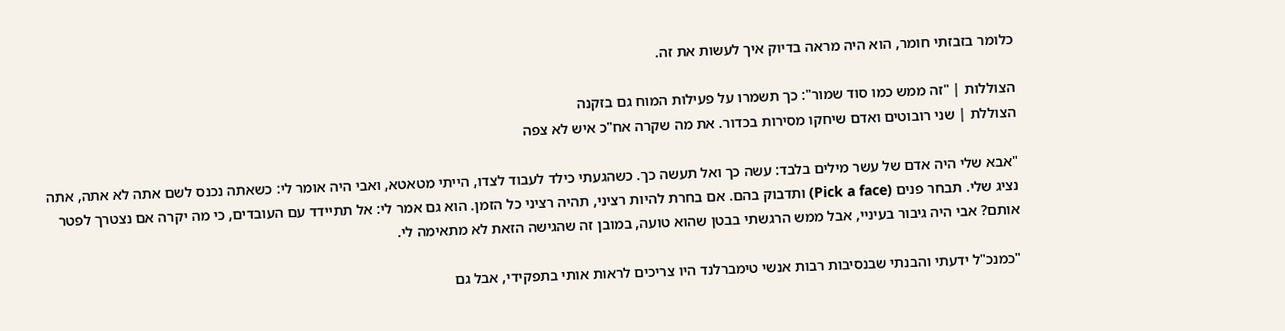כלומר בזבזתי חומר, הוא היה מראה בדיוק איך לעשות את זה.

הצוללות | "זה ממש כמו סוד שמור": כך תשמרו על פעילות המוח גם בזקנה
הצוללת | שני רובוטים ואדם שיחקו מסירות בכדור. את מה שקרה אח"כ איש לא צפה

"אבא שלי היה אדם של עשר מילים בלבד: עשה כך ואל תעשה כך. כשהגעתי כילד לעבוד לצדו, הייתי מטאטא, ואבי היה אומר לי: כשאתה נכנס לשם אתה לא אתה, אתה נציג שלי. תבחר פנים (Pick a face) ותדבוק בהם. אם בחרת להיות רציני, תהיה רציני כל הזמן. הוא גם אמר לי: אל תתיידד עם העובדים, כי מה יקרה אם נצטרך לפטר אותם? אבי היה גיבור בעיניי, אבל ממש הרגשתי בבטן שהוא טועה, במובן זה שהגישה הזאת לא מתאימה לי.

"כמנכ"ל ידעתי והבנתי שבנסיבות רבות אנשי טימברלנד היו צריכים לראות אותי בתפקידי, אבל גם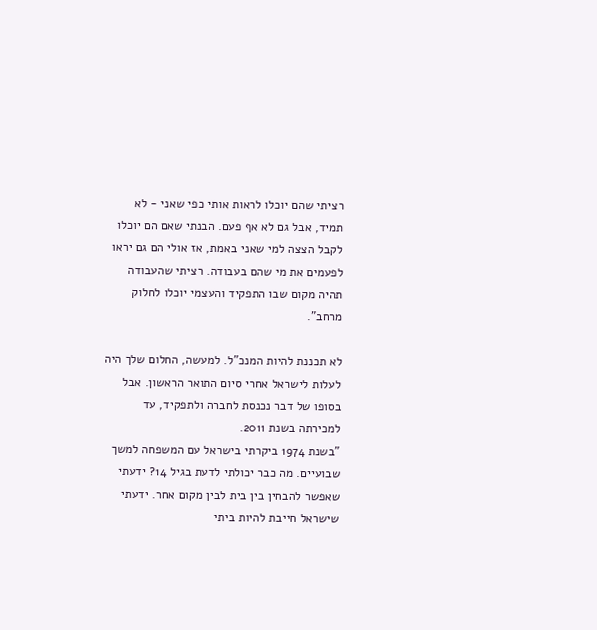רציתי שהם יוכלו לראות אותי כפי שאני - לא תמיד, אבל גם לא אף פעם. הבנתי שאם הם יוכלו לקבל הצצה למי שאני באמת, אז אולי הם גם יראו לפעמים את מי שהם בעבודה. רציתי שהעבודה תהיה מקום שבו התפקיד והעצמי יוכלו לחלוק מרחב".

לא תכננת להיות המנכ"ל. למעשה, החלום שלך היה לעלות לישראל אחרי סיום התואר הראשון. אבל בסופו של דבר נכנסת לחברה ולתפקיד, עד למכירתה בשנת 2011.
"בשנת 1974 ביקרתי בישראל עם המשפחה למשך שבועיים. מה כבר יכולתי לדעת בגיל 14? ידעתי שאפשר להבחין בין בית לבין מקום אחר. ידעתי שישראל חייבת להיות ביתי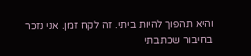והיא תהפוך להיות ביתי. זה לקח זמן. אני נזכר בחיבור שכתבתי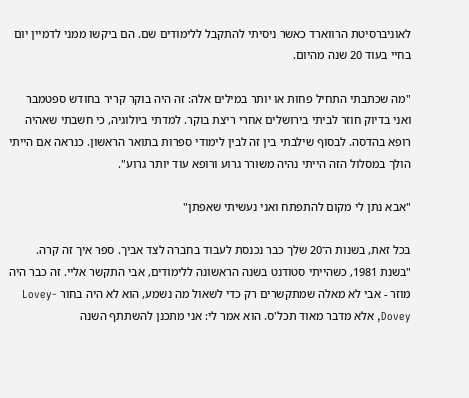לאוניברסיטת הרווארד כאשר ניסיתי להתקבל ללימודים שם. הם ביקשו ממני לדמיין יום בחיי בעוד 20 שנה מהיום.

"מה שכתבתי התחיל פחות או יותר במילים אלה: זה היה בוקר קריר בחודש ספטמבר ואני בדיוק חוזר לביתי בירושלים אחרי ריצת בוקר. למדתי ביולוגיה, כי חשבתי שאהיה רופא בהדסה. לבסוף שילבתי בין זה לבין לימודי ספרות בתואר הראשון. כנראה אם הייתי הולך במסלול הזה הייתי נהיה משורר גרוע ורופא עוד יותר גרוע".

"אבא נתן לי מקום להתפתח ואני נעשיתי שאפתן"

בכל זאת, בשנות ה־20 שלך כבר נכנסת לעבוד בחברה לצד אביך. ספר איך זה קרה.
"בשנת 1981, כשהייתי סטודנט בשנה הראשונה ללימודים, אבי התקשר אליי. זה כבר היה מוזר - אבי לא מאלה שמתקשרים רק כדי לשאול מה נשמע, הוא לא היה בחור Lovey-Dovey, אלא מדבר מאוד תכל'ס. הוא אמר לי: אני מתכנן להשתתף השנה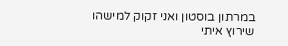במרתון בוסטון ואני זקוק למישהו שירוץ איתי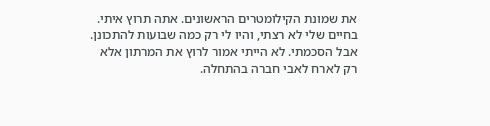את שמונת הקילומטרים הראשונים. אתה תרוץ איתי. בחיים שלי לא רצתי, והיו לי רק כמה שבועות להתכונן. אבל הסכמתי. לא הייתי אמור לרוץ את המרתון אלא רק לארח לאבי חברה בהתחלה.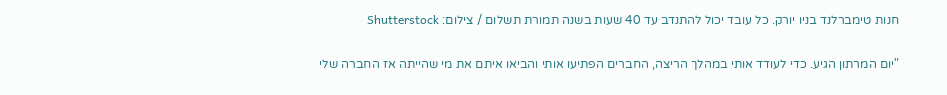חנות טימברלנד בניו יורק. כל עובד יכול להתנדב עד 40 שעות בשנה תמורת תשלום / צילום: Shutterstock

"יום המרתון הגיע. כדי לעודד אותי במהלך הריצה, החברים הפתיעו אותי והביאו איתם את מי שהייתה אז החברה שלי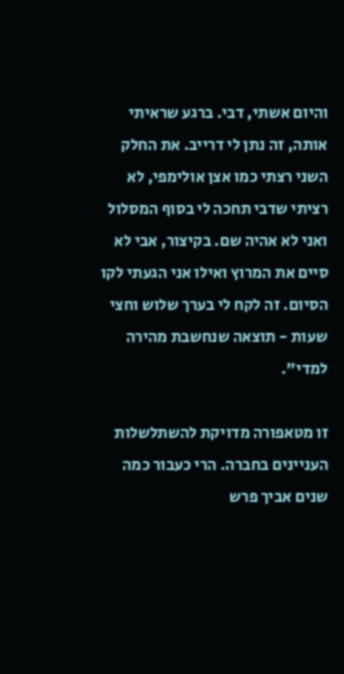והיום אשתי, דבי. ברגע שראיתי אותה, זה נתן לי דרייב. את החלק השני רצתי כמו אצן אולימפי, לא רציתי שדבי תחכה לי בסוף המסלול ואני לא אהיה שם. בקיצור, אבי לא סיים את המרוץ ואילו אני הגעתי לקו הסיום. זה לקח לי בערך שלוש וחצי שעות - תוצאה שנחשבת מהירה למדי".

זו מטאפורה מדויקת להשתלשלות העניינים בחברה. הרי כעבור כמה שנים אביך פרש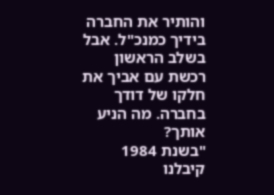והותיר את החברה בידיך כמנכ"ל. אבל בשלב הראשון רכשת עם אביך את חלקו של דודך בחברה. מה הניע אותך?
"בשנת 1984 קיבלנו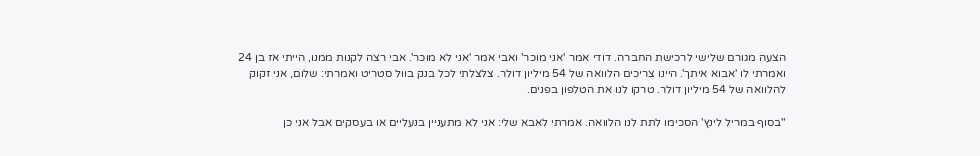הצעה מגורם שלישי לרכישת החברה. דודי אמר 'אני מוכר' ואבי אמר 'אני לא מוכר'. אבי רצה לקנות ממנו, הייתי אז בן 24 ואמרתי לו 'אבוא איתך'. היינו צריכים הלוואה של 54 מיליון דולר. צלצלתי לכל בנק בוול סטריט ואמרתי: שלום, אני זקוק להלוואה של 54 מיליון דולר. טרקו לנו את הטלפון בפנים.

"בסוף במריל לינץ' הסכימו לתת לנו הלוואה. אמרתי לאבא שלי: אני לא מתעניין בנעליים או בעסקים אבל אני כן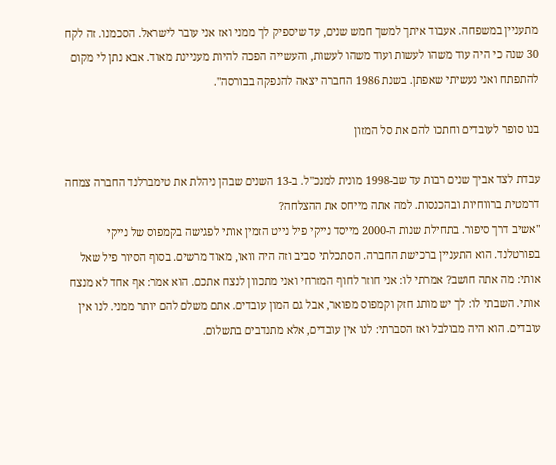מתעניין במשפחה. אעבוד איתך למשך חמש שנים, עד שיספיק לך ממני ואז אני עובר לישראל. הסכמנו. זה לקח 30 שנה כי היה עוד משהו לעשות ועוד משהו לעשות, והעשייה הפכה להיות מעניינת מאוד. אבא נתן לי מקום להתפתח ואני נעשיתי שאפתן. בשנת 1986 החברה יצאה להנפקה בבורסה".

בנו סופר לעובדים וחתכו להם את סל המזון

עבדת לצד אביך שנים רבות עד שב-1998 מונית למנכ"ל. ב-13 השנים שבהן ניהלת את טימברלנד החברה צמחה דרמטית ברווחיות ובהכנסות. למה אתה מייחס את ההצלחה?
"אשיב דרך סיפור. בתחילת שנות ה-2000 מייסד נייקי פיל נייט הזמין אותי לפגישה בקמפוס של נייקי בפורטלנד. הוא התעניין ברכישת החברה. הסתכלתי סביב וזה היה וואו, מאוד מרשים. בסוף הסיור פיל שאל אותי: מה אתה חושב? אמרתי לו: אני חוזר לחוף המזרחי ואני מתכוון לנצח אתכם. הוא אמר: אף אחד לא מנצח אותי. השבתי לו: לך יש מותג חזק וקמפוס מפואר, אבל גם המון עובדים. אתם משלם להם יותר ממני. לנו אין עובדים. הוא היה מבולבל ואז הסברתי: לנו אין עובדים, אלא מתנדבים בתשלום.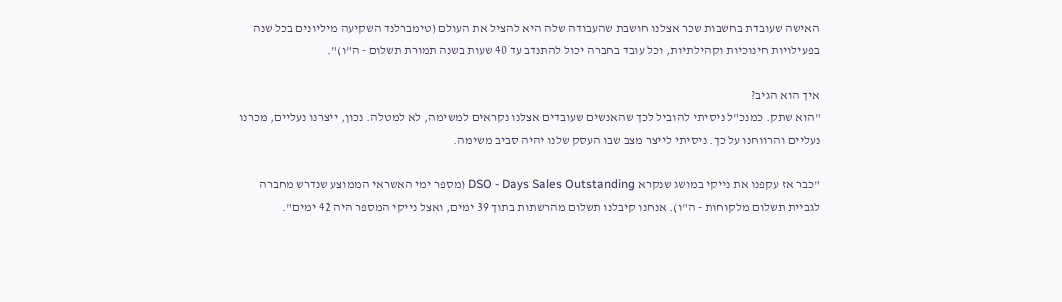האישה שעובדת בחשבות שכר אצלנו חושבת שהעבודה שלה היא להציל את העולם (טימברלנד השקיעה מיליונים בכל שנה בפעילויות חינוכיות וקהילתיות, וכל עובד בחברה יכול להתנדב עד 40 שעות בשנה תמורת תשלום - ה"ו)".

איך הוא הגיב?
"הוא שתק. כמנכ"ל ניסיתי להוביל לכך שהאנשים שעובדים אצלנו נקראים למשימה, לא למטלה. נכון, ייצרנו נעליים, מכרנו נעליים והרווחנו על כך. ניסיתי לייצר מצב שבו העסק שלנו יהיה סביב משימה.

"כבר אז עקפנו את נייקי במושג שנקרא DSO - Days Sales Outstanding (מספר ימי האשראי הממוצע שנדרש מחברה לגביית תשלום מלקוחות - ה"ו). אנחנו קיבלנו תשלום מהרשתות בתוך 39 ימים, ואצל נייקי המספר היה 42 ימים".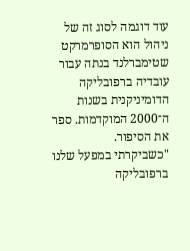עוד דוגמה לסוג זה של ניהול הוא הסופרמרקט שטימברלנד בנתה עבור עובדיה ברפובליקה הדומיניקנית בשנות ה־2000 המוקדמות. ספר את הסיפור.
"כשביקרתי במפעל שלנו ברפובליקה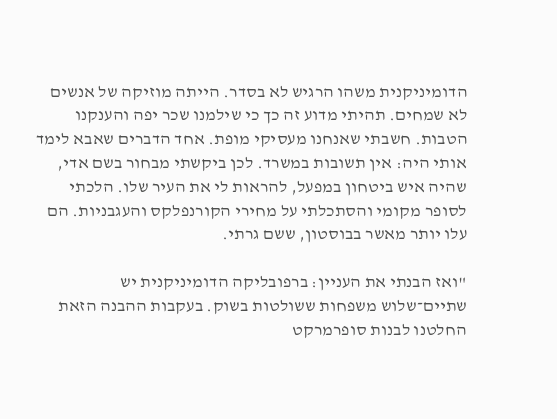הדומיניקנית משהו הרגיש לא בסדר. הייתה מוזיקה של אנשים לא שמחים. תהיתי מדוע זה כך כי שילמנו שכר יפה והענקנו הטבות. חשבתי שאנחנו מעסיקי מופת. אחד הדברים שאבא לימד אותי היה: אין תשובות במשרד. לכן ביקשתי מבחור בשם אדי, שהיה איש ביטחון במפעל, להראות לי את העיר שלו. הלכתי לסופר מקומי והסתכלתי על מחירי הקורנפלקס והעגבניות. הם עלו יותר מאשר בבוסטון, ששם גרתי.

"ואז הבנתי את העניין: ברפובליקה הדומיניקנית יש שתיים־שלוש משפחות ששולטות בשוק. בעקבות ההבנה הזאת החלטנו לבנות סופרמרקט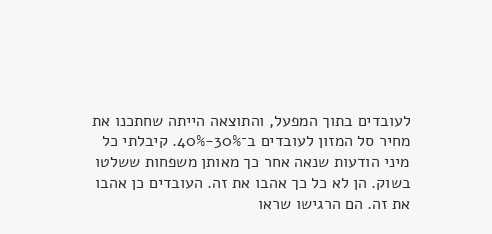לעובדים בתוך המפעל, והתוצאה הייתה שחתכנו את מחיר סל המזון לעובדים ב־30%-40%. קיבלתי כל מיני הודעות שנאה אחר כך מאותן משפחות ששלטו בשוק. הן לא כל כך אהבו את זה. העובדים כן אהבו את זה. הם הרגישו שראו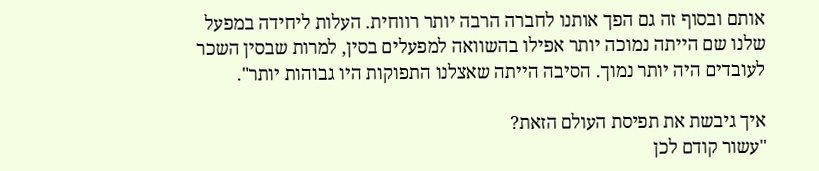אותם ובסוף זה גם הפך אותנו לחברה הרבה יותר רווחית. העלות ליחידה במפעל שלנו שם הייתה נמוכה יותר אפילו בהשוואה למפעלים בסין, למרות שבסין השכר לעובדים היה יותר נמוך. הסיבה הייתה שאצלנו התפוקות היו גבוהות יותר".

איך גיבשת את תפיסת העולם הזאת?
"עשור קודם לכן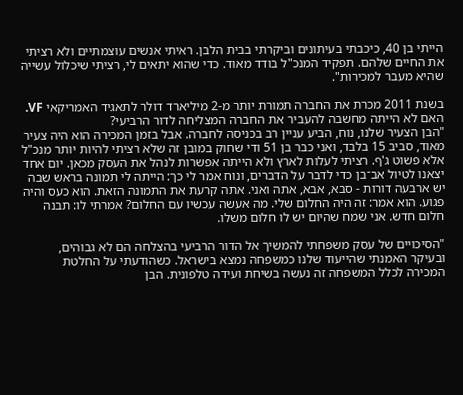הייתי בן 40, כיכבתי בעיתונים וביקרתי בבית הלבן. ראיתי אנשים עוצמתיים ולא רציתי את החיים שלהם. תפקיד המנכ"ל בודד מאוד. כדי שהוא יתאים לי, רציתי שיכלול עשייה שהיא מעבר למכירות".

בשנת 2011 מכרת את החברה תמורת יותר מ-2 מיליארד דולר לתאגיד האמריקאי VF. האם לא הייתה מחשבה להעביר את החברה המצליחה לדור הרביעי?
"הבן הצעיר שלנו, נוח, הביע עניין רב בכניסה לחברה. אבל בזמן המכירה הוא היה צעיר מאוד, סביב 15 בלבד, ואני כבר בן 51 ודי שחוק במובן זה שלא רציתי להיות יותר מנכ"ל אלא פשוט ג'ף. רציתי לעלות לארץ ולא הייתה אפשרות לנהל את העסק מכאן. יום אחד יצאנו לטיול אב־בן כדי לדבר על הדברים, ונוח אמר לי כך: הייתה לי תמונה בראש שבה יש ארבעה דורות - סבא, אבא, אתה ואני. אתה קרעת את התמונה הזאת. הוא כעס והיה פגוע. הוא אמר: זה היה החלום שלי. מה אעשה עכשיו עם החלום? אמרתי לו: תבנה חלום חדש. אני שמח שהיום יש לו חלום משלו.

"הסיכויים של עסק משפחתי להמשיך אל הדור הרביעי בהצלחה הם לא גבוהים, ובעיקר האמנתי שהייעוד שלנו כמשפחה נמצא בישראל. כשהודעתי על החלטת המכירה לכלל המשפחה זה נעשה בשיחת ועידה טלפונית. הבן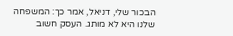הבכור שלי, דניאל, אמר כך: המשפחה שלנו היא לא מותג. העסק חשוב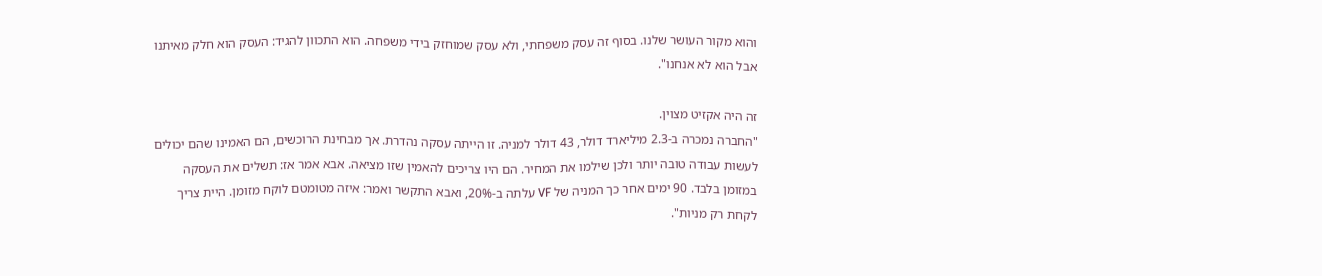והוא מקור העושר שלנו. בסוף זה עסק משפחתי, ולא עסק שמוחזק בידי משפחה. הוא התכוון להגיד: העסק הוא חלק מאיתנו אבל הוא לא אנחנו".

זה היה אקזיט מצוין.
"החברה נמכרה ב-2.3 מיליארד דולר, 43 דולר למניה. זו הייתה עסקה נהדרת. אך מבחינת הרוכשים, הם האמינו שהם יכולים לעשות עבודה טובה יותר ולכן שילמו את המחיר. הם היו צריכים להאמין שזו מציאה. אבא אמר אז: תשלים את העסקה במזומן בלבד. 90 ימים אחר כך המניה של VF עלתה ב-20%, ואבא התקשר ואמר: איזה מטומטם לוקח מזומן. היית צריך לקחת רק מניות".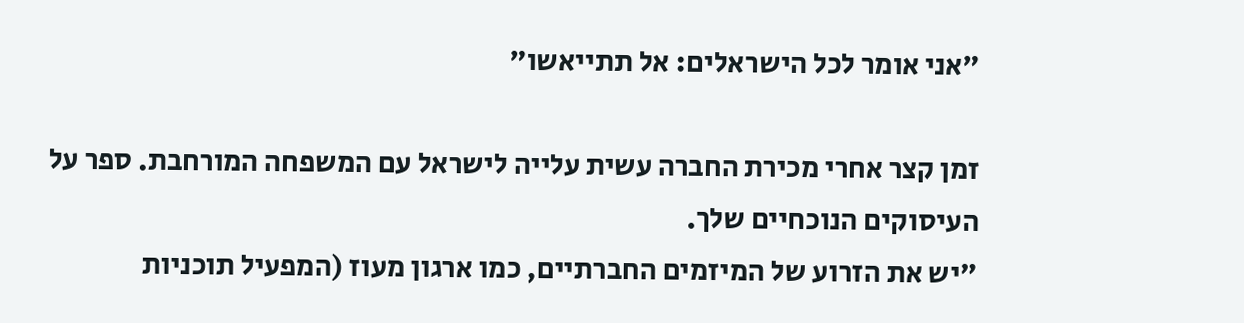"אני אומר לכל הישראלים: אל תתייאשו"

זמן קצר אחרי מכירת החברה עשית עלייה לישראל עם המשפחה המורחבת. ספר על העיסוקים הנוכחיים שלך.
"יש את הזרוע של המיזמים החברתיים, כמו ארגון מעוז (המפעיל תוכניות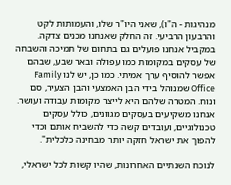מנהיגות - ה"ו), שאני היו"ר שלו, והעמותות לקט והרבעון הרביעי. זה החלק שאנחנו מכנים צדקה. במקביל אנחנו פועלים גם בתחום של תמיכה והשבחה של עסקים במקומות כמו עפולה ובאר שבע, שבהם אפשר להוסיף ערך אמיתי. כמו כן, יש לנו Family Office שמנוהל בידי הבן האמצעי והבן הצעיר, סם ונוח. המטרה שלהם היא לייצר מקומות עבודה ועושר. אנחנו משקיעים בעסקים מגוונים, כולל עסקים טכנולוגיים, ועובדים קשה כדי להשביח אותם וכדי להפוך את ישראל חזקה יותר מבחינה כלכלית".

לנוכח השנתיים האחרונות, שהיו קשות לכל ישראלי,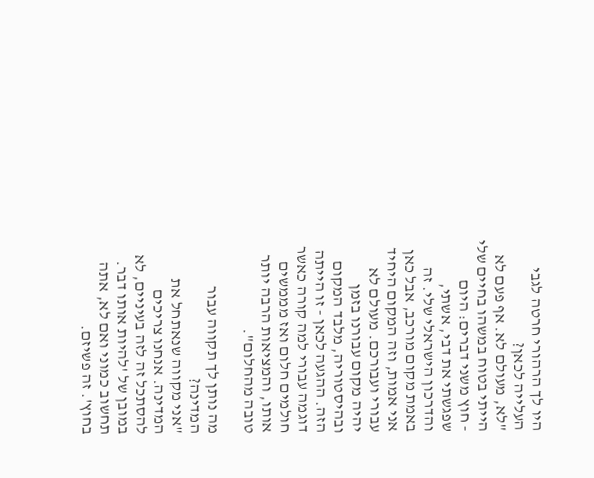היו לך הרהורי חרטה לגבי העלייה לכאן?
"לא, מעולם לא. אף פעם לא הייתי בטוח במשהו בחיים שלי - חוץ משני דברים: היום שפגשתי את דבי, אשתי, והדרכון הישראלי שלי. זה באמת מקום מורכב, אבל כאן אני אמות, וזה המקום היחיד עבורי ועבורכם. מעולם לא יהיה מקום עבורנו בזמן ובהיסטוריה, מלבד המקום הזה. ההגעה לכאן - זו הייתה דוגמה עבורי למה קורה כאשר חולמים חלום ואז מממשים אותו, והמציאות הרבה יותר טובה מהחלום".

מה נותן לך תקווה עבור המדינה?
"אני מקווה שנאתחל את המדינה. אנחנו צריכים להסתכל זה לזה בעיניים, לא במובן של 'להיות אותו דבר. תחשוב כמוני ואם לא, אתה בחוץ'. זה פשיזם.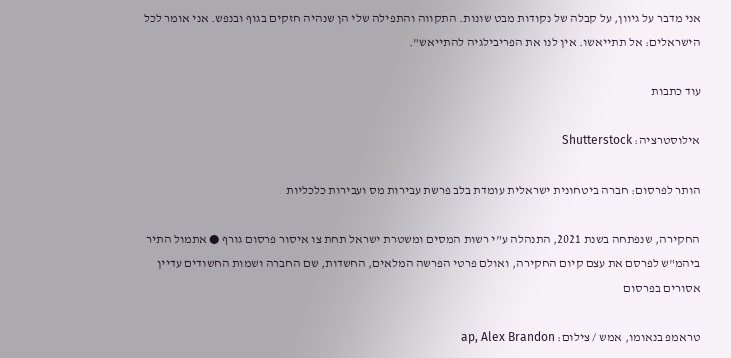אני מדבר על גיוון, על קבלה של נקודות מבט שונות. התקווה והתפילה שלי הן שנהיה חזקים בגוף ובנפש. אני אומר לכל הישראלים: אל תתייאשו. אין לנו את הפריבילגיה להתייאש".

עוד כתבות

אילוסטרציה: Shutterstock

הותר לפרסום: חברה ביטחונית ישראלית עומדת בלב פרשת עבירות מס ועבירות כלכליות

החקירה, שנפתחה בשנת 2021, התנהלה ע"י רשות המסים ומשטרת ישראל תחת צו איסור פרסום גורף ● אתמול התיר ביהמ"ש לפרסם את עצם קיום החקירה, ואולם פרטי הפרשה המלאים, החשדות, שם החברה ושמות החשודים עדיין אסורים בפרסום

טראמפ בנאומו, אמש / צילום: ap, Alex Brandon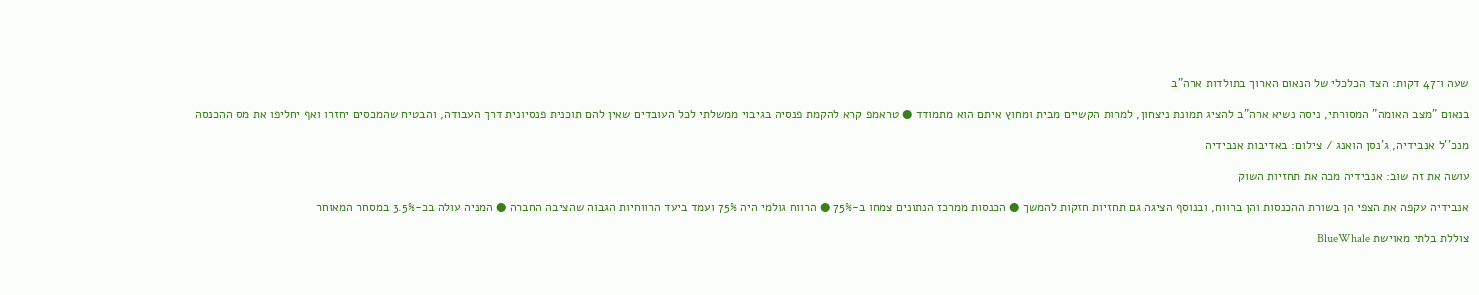שעה ו־47 דקות: הצד הכלכלי של הנאום הארוך בתולדות ארה"ב

בנאום "מצב האומה" המסורתי, ניסה נשיא ארה"ב להציג תמונת ניצחון, למרות הקשיים מבית ומחוץ איתם הוא מתמודד ● טראמפ קרא להקמת פנסיה בגיבוי ממשלתי לכל העובדים שאין להם תוכנית פנסיונית דרך העבודה, והבטיח שהמכסים יחזרו ואף יחליפו את מס ההכנסה

מנכ''ל אנבידיה, ג'נסן הואנג / צילום: באדיבות אנבידיה

עושה את זה שוב: אנבידיה מכה את תחזיות השוק

אנבידיה עקפה את הצפי הן בשורת ההכנסות והן ברווח, ובנוסף הציגה גם תחזיות חזקות להמשך ● הכנסות ממרכז הנתונים צמחו ב-75% ● הרווח גולמי היה 75% ועמד ביעד הרווחיות הגבוה שהציבה החברה ● המניה עולה בכ-3.5% במסחר המאוחר

צוללת בלתי מאוישת BlueWhale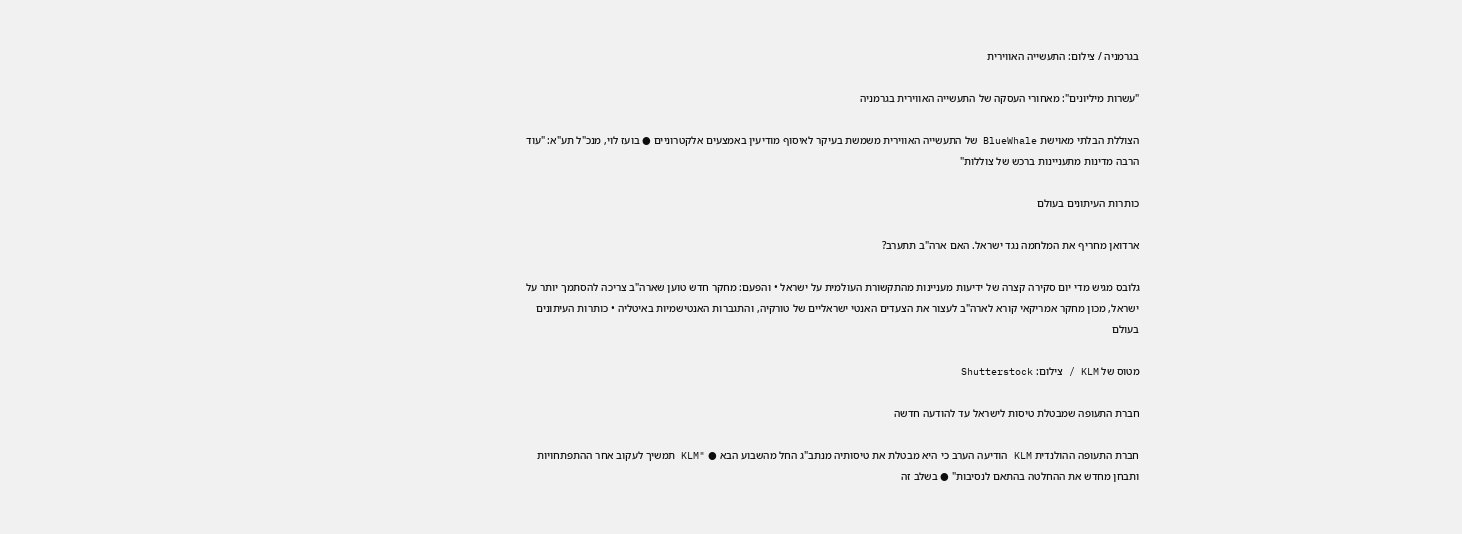בגרמניה / צילום: התעשייה האווירית

"עשרות מיליונים": מאחורי העסקה של התעשייה האווירית בגרמניה

הצוללת הבלתי מאוישת BlueWhale של התעשייה האווירית משמשת בעיקר לאיסוף מודיעין באמצעים אלקטרוניים ● בועז לוי, מנכ"ל תע"א: "עוד הרבה מדינות מתעניינות ברכש של צוללות"

כותרות העיתונים בעולם

ארדואן מחריף את המלחמה נגד ישראל. האם ארה"ב תתערב?

גלובס מגיש מדי יום סקירה קצרה של ידיעות מעניינות מהתקשורת העולמית על ישראל • והפעם: מחקר חדש טוען שארה"ב צריכה להסתמך יותר על ישראל, מכון מחקר אמריקאי קורא לארה"ב לעצור את הצעדים האנטי ישראליים של טורקיה, והתגברות האנטישמיות באיטליה • כותרות העיתונים בעולם

מטוס של KLM / צילום: Shutterstock

חברת התעופה שמבטלת טיסות לישראל עד להודעה חדשה

חברת התעופה ההולנדית KLM הודיעה הערב כי היא מבטלת את טיסותיה מנתב"ג החל מהשבוע הבא ● "KLM תמשיך לעקוב אחר ההתפתחויות ותבחן מחדש את ההחלטה בהתאם לנסיבות" ● בשלב זה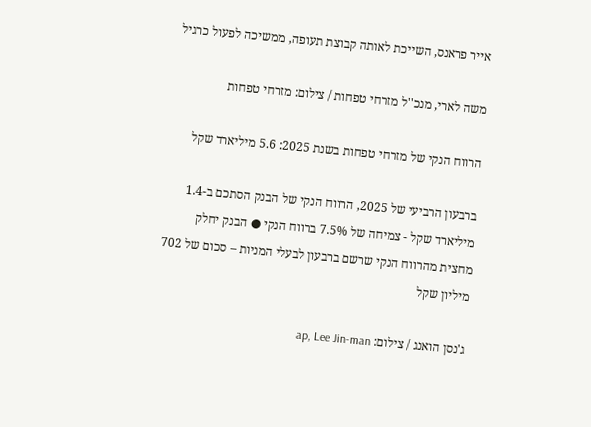אייר פראנס, השייכת לאותה קבוצת תעופה, ממשיכה לפעול כרגיל

משה לארי, מנכ''ל מזרחי טפחות / צילום: מזרחי טפחות

הרווח הנקי של מזרחי טפחות בשנת 2025: 5.6 מיליארד שקל

ברבעון הרביעי של 2025, הרווח הנקי של הבנק הסתכם ב-1.4 מיליארד שקל - צמיחה של 7.5% ברווח הנקי ● הבנק יחלק מחצית מהרווח הנקי שרשם ברבעון לבעלי המניות – סכום של 702 מיליון שקל

ג'נסן הואנג / צילום: ap, Lee Jin-man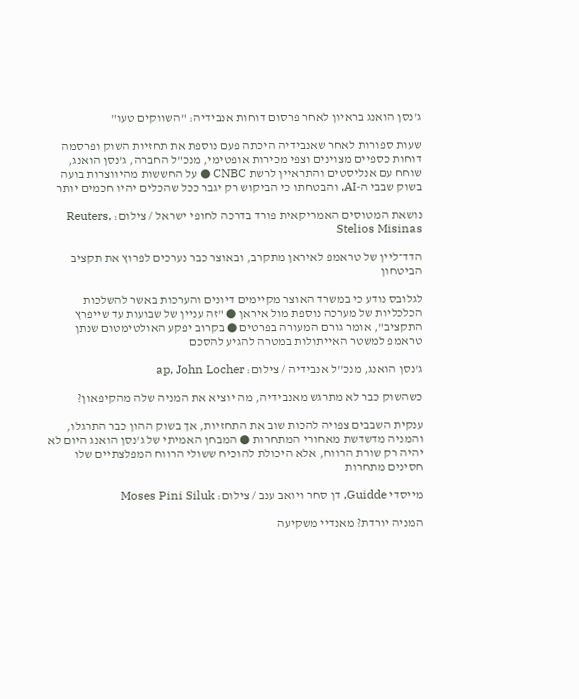ג'נסן הואנג בראיון לאחר פרסום דוחות אנבידיה: "השווקים טעו"

שעות ספורות לאחר שאנבידיה היכתה פעם נוספת את תחזיות השוק ופרסמה דוחות כספיים מצוינים וצפי מכירות אופטימי, מנכ"ל החברה, ג'נסן הואנג, שוחח עם אנליסטים והתראיין לרשת CNBC ● על החששות מהיווצרות בועה בשוק שבבי ה-AI, והבטחתו כי הביקוש רק יגבר ככל שהכלים יהיו חכמים יותר

נושאת המטוסים האמריקאית פורד בדרכה לחופי ישראל / צילום: Reuters, Stelios Misinas

הדד־ליין של טראמפ לאיראן מתקרב, ובאוצר כבר נערכים לפרוץ את תקציב הביטחון

לגלובס נודע כי במשרד האוצר מקיימים דיונים והערכות באשר להשלכות הכלכליות של מערכה נוספת מול איראן ● "זה עניין של שבועות עד שייפרץ התקציב", אומר גורם המעורה בפרטים ● בקרוב יפקע האולטימטום שנתן טראמפ למשטר האייתולות במטרה להגיע להסכם

ג'נסן הואנג, מנכ''ל אנבידיה / צילום: ap, John Locher

כשהשוק כבר לא מתרגש מאנבידיה, מה יוציא את המניה שלה מהקיפאון?

ענקית השבבים צפויה להכות שוב את התחזיות, אך בשוק ההון כבר התרגלו, והמניה מדשדשת מאחורי המתחרות ● המבחן האמיתי של ג'נסן הואנג היום לא יהיה רק שורת הרווח, אלא היכולת להוכיח ששולי הרווח המפלצתיים שלו חסינים מתחרות

מייסדי Guidde, דן סחר ויואב ענב / צילום: Moses Pini Siluk

המניה יורדת? מאנדיי משקיעה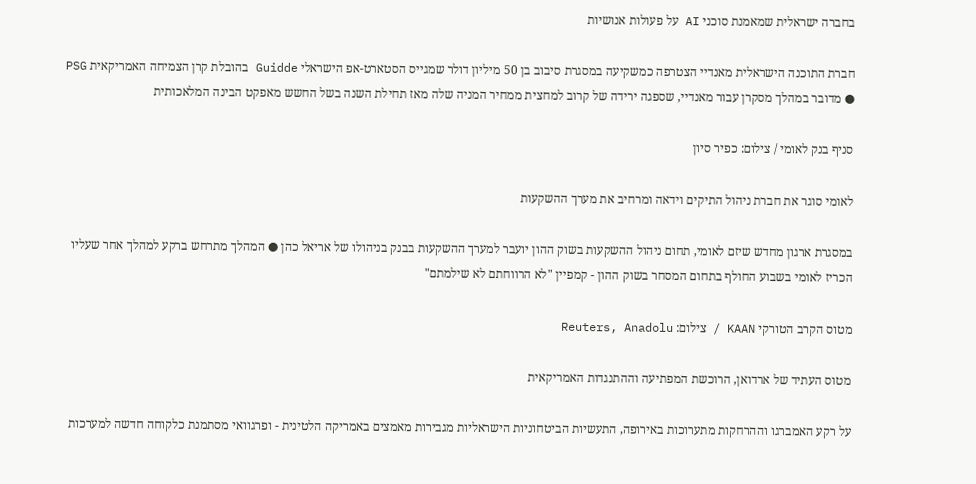בחברה ישראלית שמאמנת סוכני AI על פעולות אנושיות

חברת התוכנה הישראלית מאנדיי הצטרפה כמשקיעה במסגרת סיבוב בן 50 מיליון דולר שמגייס הסטארט-אפ הישראלי Guidde בהובלת קרן הצמיחה האמריקאית PSG ● מדובר במהלך מסקרן עבור מאנדיי, שספגה ירידה של קרוב למחצית ממחיר המניה שלה מאז תחילת השנה בשל החשש מאפקט הבינה המלאכותית

סניף בנק לאומי / צילום: כפיר סיון

לאומי סוגר את חברת ניהול התיקים וידאה ומרחיב את מערך ההשקעות

במסגרת ארגון מחדש שיזם לאומי, תחום ניהול ההשקעות בשוק ההון יועבר למערך ההשקעות בבנק בניהולו של אריאל כהן ● המהלך מתרחש ברקע למהלך אחר שעליו הכריז לאומי בשבוע החולף בתחום המסחר בשוק ההון - קמפיין "לא הרווחתם לא שילמתם"

מטוס הקרב הטורקי KAAN / צילום: Reuters, Anadolu

מטוס העתיד של ארדואן, הרוכשת המפתיעה וההתנגדות האמריקאית

על רקע האמברגו וההרחקות מתערוכות באירופה, התעשיות הביטחוניות הישראליות מגבירות מאמצים באמריקה הלטינית - ופרגוואי מסתמנת כלקוחה חדשה למערכות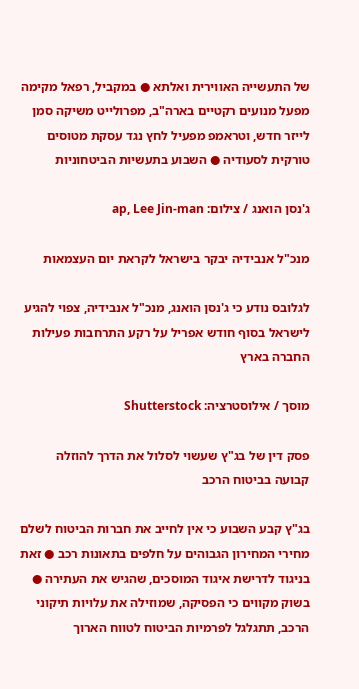של התעשייה האווירית ואלתא ● במקביל, רפאל מקימה מפעל מנועים רקטיים בארה"ב, מפרולייט משיקה סמן לייזר חדש, וטראמפ מפעיל לחץ נגד עסקת מטוסים טורקית לסעודיה ● השבוע בתעשיות הביטחוניות

ג'נסן הואנג / צילום: ap, Lee Jin-man

מנכ"ל אנבידיה יבקר בישראל לקראת יום העצמאות

לגלובס נודע כי ג'נסן הואנג, מנכ"ל אנבידיה, צפוי להגיע לישראל בסוף חודש אפריל על רקע התרחבות פעילות החברה בארץ

מוסך / אילוסטרציה: Shutterstock

פסק דין של בג"ץ שעשוי לסלול את הדרך להוזלה קבועה בביטוח הרכב

בג"ץ קבע השבוע כי אין לחייב את חברות הביטוח לשלם מחירי המחירון הגבוהים על חלפים בתאונות רכב ● זאת בניגוד לדרישת איגוד המוסכים, שהגיש את העתירה ● בשוק מקווים כי הפסיקה, שמוזילה את עלויות תיקוני הרכב, תתגלגל לפרמיות הביטוח לטווח הארוך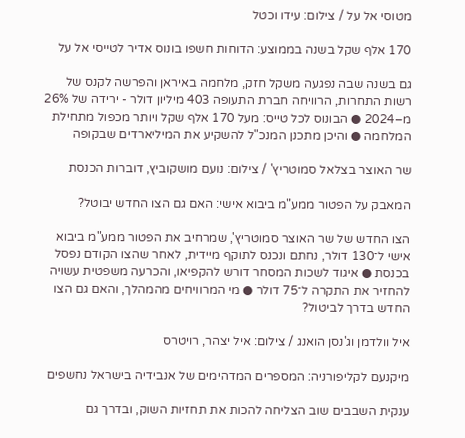מטוסי אל על / צילום: עידו וכטל

170 אלף שקל בשנה בממוצע: הדוחות חשפו בונוס אדיר לטייסי אל על

גם בשנה שבה נפגעה משקל חזק, מלחמה באיראן והפרשה לקנס של רשות התחרות, הרוויחה חברת התעופה 403 מיליון דולר - ירידה של 26% מ–2024 ● הבונוס לכל טייס: מעל 170 אלף שקל ויותר מכפול מתחילת המלחמה ● והיכן מתכנן המנכ"ל להשקיע את המיליארדים שבקופה

שר האוצר בצלאל סמוטריץ' / צילום: נועם מושקוביץ, דוברות הכנסת

המאבק על הפטור ממע"מ ביבוא אישי: האם גם הצו החדש יבוטל?

הצו החדש של שר האוצר סמוטריץ', שמרחיב את הפטור ממע"מ ביבוא אישי ל־130 דולר, נחתם ונכנס לתוקף מיידית, לאחר שהצו הקודם נפסל בכנסת ● איגוד לשכות המסחר דורש להקפיאו, והכרעה משפטית עשויה להחזיר את התקרה ל־75 דולר ● מי המרוויחים מהמהלך, והאם גם הצו החדש בדרך לביטול?

איל וולדמן וג'נסן הואנג / צילום: איל יצהר, רויטרס

מיקנעם לקליפורניה: המספרים המדהימים של אנבידיה בישראל נחשפים

ענקית השבבים שוב הצליחה להכות את תחזיות השוק, ובדרך גם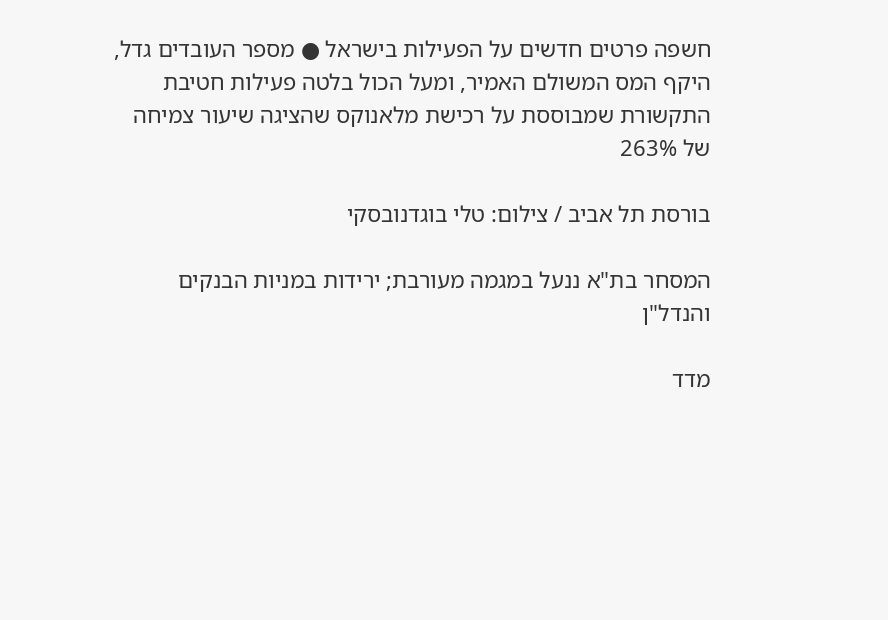חשפה פרטים חדשים על הפעילות בישראל ● מספר העובדים גדל, היקף המס המשולם האמיר, ומעל הכול בלטה פעילות חטיבת התקשורת שמבוססת על רכישת מלאנוקס שהציגה שיעור צמיחה של 263%

בורסת תל אביב / צילום: טלי בוגדנובסקי

המסחר בת"א ננעל במגמה מעורבת; ירידות במניות הבנקים והנדל"ן

מדד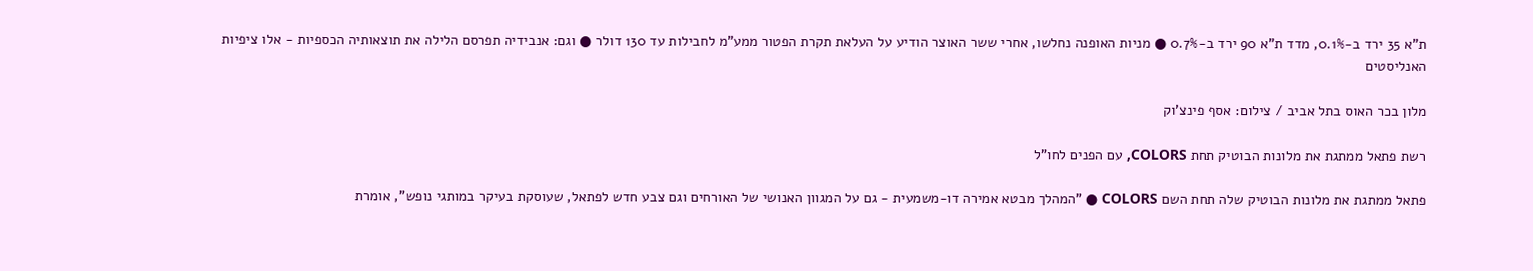ת"א 35 ירד ב-0.1%, מדד ת"א 90 ירד ב-0.7% ● מניות האופנה נחלשו, אחרי ששר האוצר הודיע על העלאת תקרת הפטור ממע"מ לחבילות עד 130 דולר ● וגם: אנבידיה תפרסם הלילה את תוצאותיה הכספיות - אלו ציפיות האנליסטים

מלון בכר האוס בתל אביב / צילום: אסף פינצ'וק

רשת פתאל ממתגת את מלונות הבוטיק תחת COLORS, עם הפנים לחו"ל

פתאל ממתגת את מלונות הבוטיק שלה תחת השם COLORS ● "המהלך מבטא אמירה דו-משמעית - גם על המגוון האנושי של האורחים וגם צבע חדש לפתאל, שעוסקת בעיקר במותגי נופש", אומרת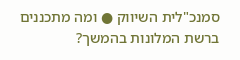סמנכ"לית השיווק ● ומה מתכננים ברשת המלונות בהמשך?